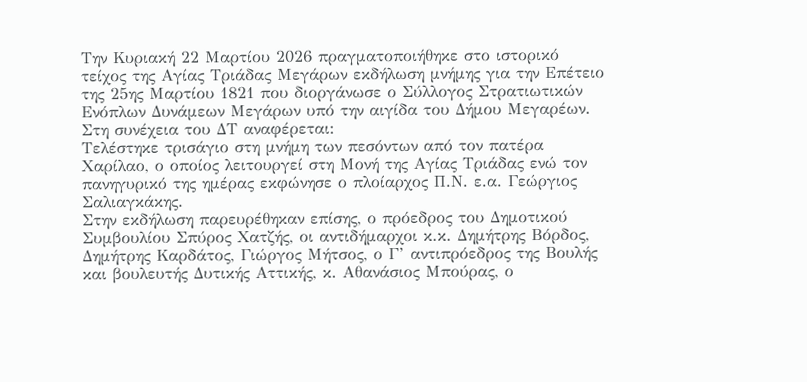Την Κυριακή 22 Μαρτίου 2026 πραγματοποιήθηκε στο ιστορικό τείχος της Αγίας Τριάδας Μεγάρων εκδήλωση μνήμης για την Επέτειο της 25ης Μαρτίου 1821 που διοργάνωσε ο Σύλλογος Στρατιωτικών Ενόπλων Δυνάμεων Μεγάρων υπό την αιγίδα του Δήμου Μεγαρέων. Στη συνέχεια του ΔΤ αναφέρεται:
Τελέστηκε τρισάγιο στη μνήμη των πεσόντων από τον πατέρα Χαρίλαο, ο οποίος λειτουργεί στη Μονή της Αγίας Τριάδας ενώ τον πανηγυρικό της ημέρας εκφώνησε ο πλοίαρχος Π.Ν. ε.α. Γεώργιος Σαλιαγκάκης.
Στην εκδήλωση παρευρέθηκαν επίσης, ο πρόεδρος του Δημοτικού Συμβουλίου Σπύρος Χατζής, οι αντιδήμαρχοι κ.κ. Δημήτρης Βόρδος, Δημήτρης Καρδάτος, Γιώργος Μήτσος, ο Γ’ αντιπρόεδρος της Βουλής και βουλευτής Δυτικής Αττικής, κ. Αθανάσιος Μπούρας, ο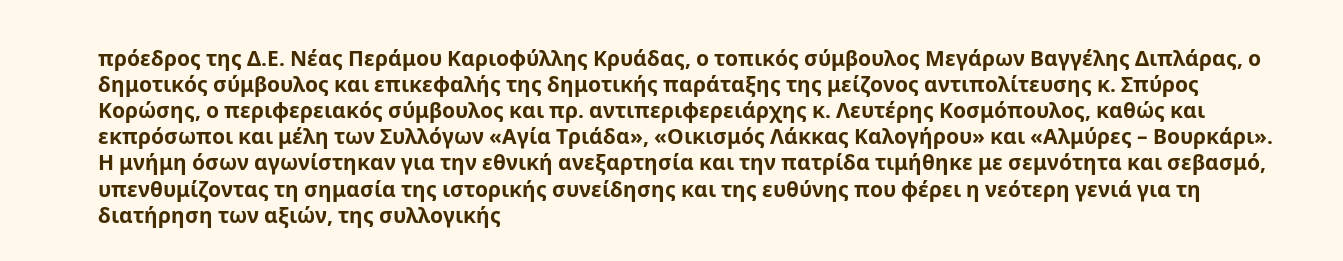πρόεδρος της Δ.Ε. Νέας Περάμου Καριοφύλλης Κρυάδας, ο τοπικός σύμβουλος Μεγάρων Βαγγέλης Διπλάρας, ο δημοτικός σύμβουλος και επικεφαλής της δημοτικής παράταξης της μείζονος αντιπολίτευσης κ. Σπύρος Κορώσης, ο περιφερειακός σύμβουλος και πρ. αντιπεριφερειάρχης κ. Λευτέρης Κοσμόπουλος, καθώς και εκπρόσωποι και μέλη των Συλλόγων «Αγία Τριάδα», «Οικισμός Λάκκας Καλογήρου» και «Αλμύρες – Βουρκάρι».
Η μνήμη όσων αγωνίστηκαν για την εθνική ανεξαρτησία και την πατρίδα τιμήθηκε με σεμνότητα και σεβασμό, υπενθυμίζοντας τη σημασία της ιστορικής συνείδησης και της ευθύνης που φέρει η νεότερη γενιά για τη διατήρηση των αξιών, της συλλογικής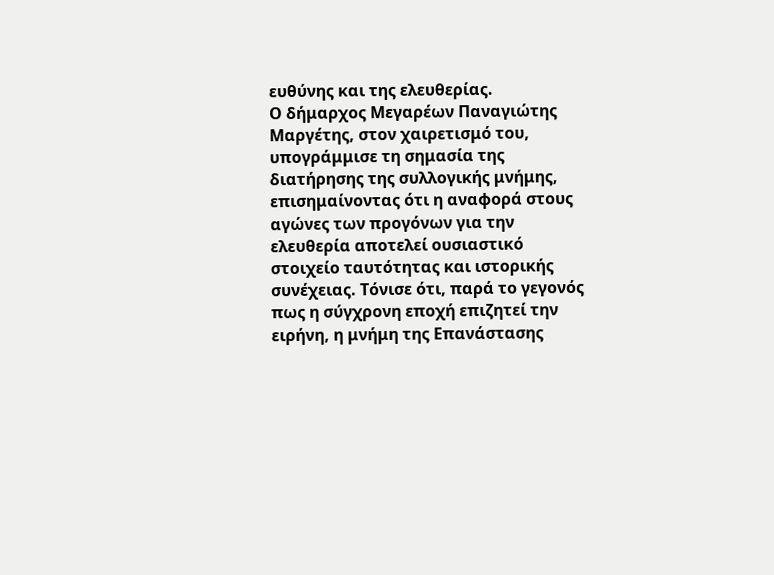ευθύνης και της ελευθερίας.
Ο δήμαρχος Μεγαρέων Παναγιώτης Μαργέτης, στον χαιρετισμό του, υπογράμμισε τη σημασία της διατήρησης της συλλογικής μνήμης, επισημαίνοντας ότι η αναφορά στους αγώνες των προγόνων για την ελευθερία αποτελεί ουσιαστικό στοιχείο ταυτότητας και ιστορικής συνέχειας. Τόνισε ότι, παρά το γεγονός πως η σύγχρονη εποχή επιζητεί την ειρήνη, η μνήμη της Επανάστασης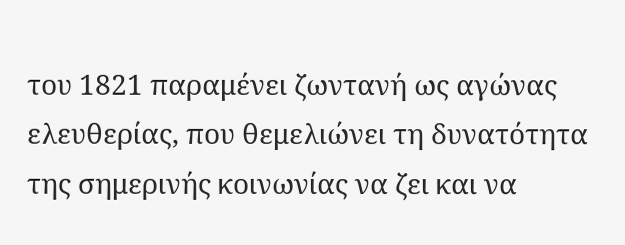του 1821 παραμένει ζωντανή ως αγώνας ελευθερίας, που θεμελιώνει τη δυνατότητα της σημερινής κοινωνίας να ζει και να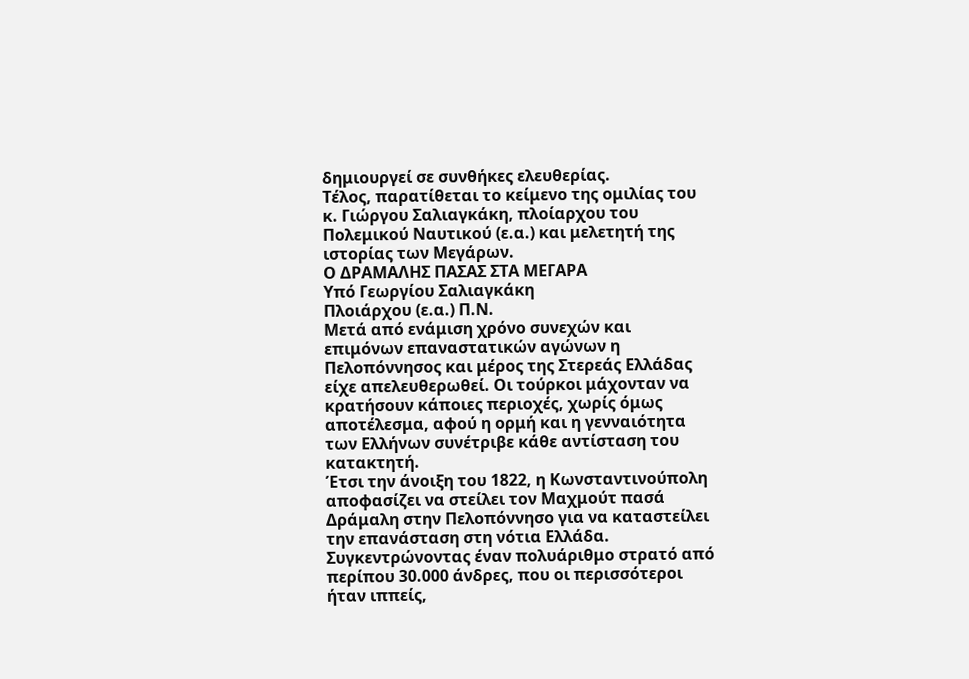δημιουργεί σε συνθήκες ελευθερίας.
Τέλος, παρατίθεται το κείμενο της ομιλίας του κ. Γιώργου Σαλιαγκάκη, πλοίαρχου του Πολεμικού Ναυτικού (ε.α.) και μελετητή της ιστορίας των Μεγάρων.
Ο ΔΡΑΜΑΛΗΣ ΠΑΣΑΣ ΣΤΑ ΜΕΓΑΡΑ
Υπό Γεωργίου Σαλιαγκάκη
Πλοιάρχου (ε.α.) Π.Ν.
Μετά από ενάμιση χρόνο συνεχών και επιμόνων επαναστατικών αγώνων η Πελοπόννησος και μέρος της Στερεάς Ελλάδας είχε απελευθερωθεί. Οι τούρκοι μάχονταν να κρατήσουν κάποιες περιοχές, χωρίς όμως αποτέλεσμα, αφού η ορμή και η γενναιότητα των Ελλήνων συνέτριβε κάθε αντίσταση του κατακτητή.
Έτσι την άνοιξη του 1822, η Κωνσταντινούπολη αποφασίζει να στείλει τον Μαχμούτ πασά Δράμαλη στην Πελοπόννησο για να καταστείλει την επανάσταση στη νότια Ελλάδα. Συγκεντρώνοντας έναν πολυάριθμο στρατό από περίπου 30.000 άνδρες, που οι περισσότεροι ήταν ιππείς,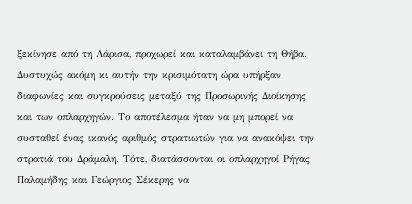ξεκίνησε από τη Λάρισα, προχωρεί και καταλαμβάνει τη Θήβα.
Δυστυχώς ακόμη κι αυτήν την κρισιμότατη ώρα υπήρξαν διαφωνίες και συγκρούσεις μεταξύ της Προσωρινής Διοίκησης και των οπλαρχηγών. Το αποτέλεσμα ήταν να μη μπορεί να συσταθεί ένας ικανός αριθμός στρατιωτών για να ανακόψει την στρατιά του Δράμαλη. Τότε, διατάσσονται οι οπλαρχηγοί Ρήγας Παλαμήδης και Γεώργιος Σέκερης να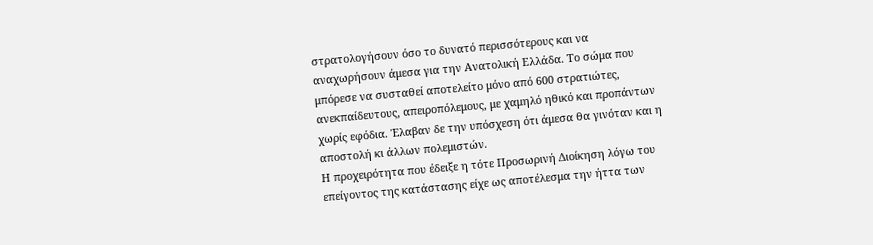στρατολογήσουν όσο το δυνατό περισσότερους και να αναχωρήσουν άμεσα για την Ανατολική Ελλάδα. Το σώμα που μπόρεσε να συσταθεί αποτελείτο μόνο από 600 στρατιώτες, ανεκπαίδευτους, απειροπόλεμους, με χαμηλό ηθικό και προπάντων χωρίς εφόδια. Έλαβαν δε την υπόσχεση ότι άμεσα θα γινόταν και η αποστολή κι άλλων πολεμιστών.
Η προχειρότητα που έδειξε η τότε Προσωρινή Διοίκηση λόγω του επείγοντος της κατάστασης είχε ως αποτέλεσμα την ήττα των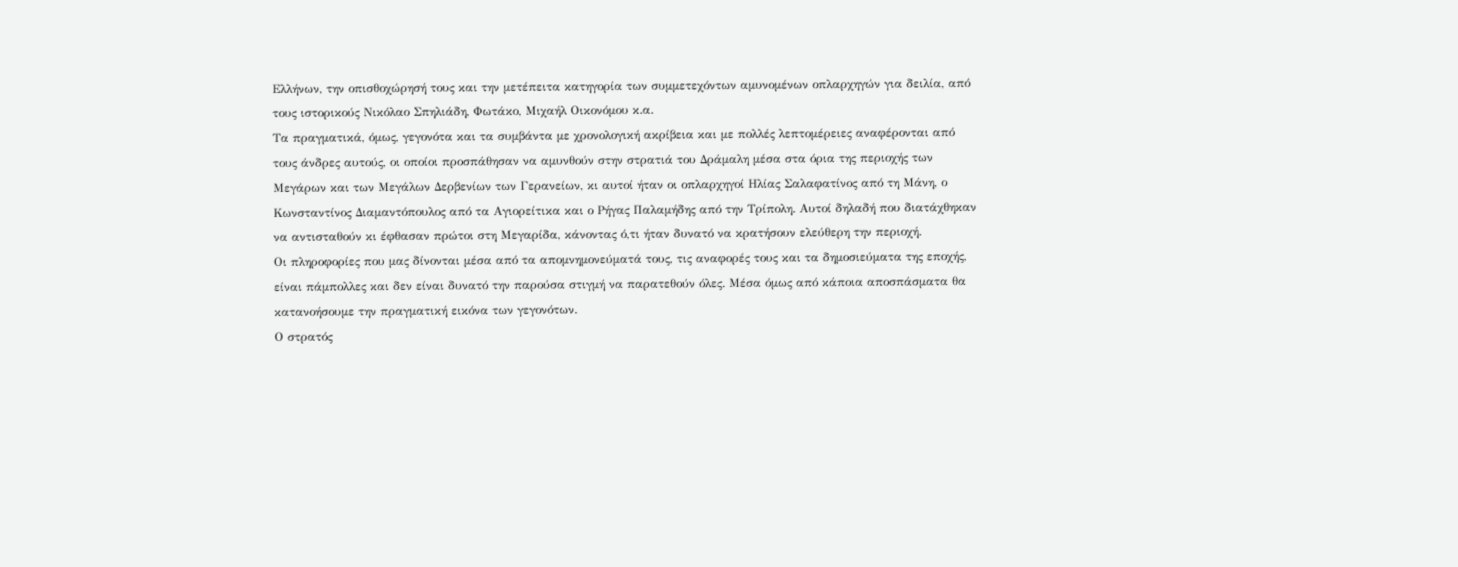Ελλήνων, την οπισθοχώρησή τους και την μετέπειτα κατηγορία των συμμετεχόντων αμυνομένων οπλαρχηγών για δειλία, από τους ιστορικούς Νικόλαο Σπηλιάδη, Φωτάκο, Μιχαήλ Οικονόμου κ.α.
Τα πραγματικά, όμως, γεγονότα και τα συμβάντα με χρονολογική ακρίβεια και με πολλές λεπτομέρειες αναφέρονται από τους άνδρες αυτούς, οι οποίοι προσπάθησαν να αμυνθούν στην στρατιά του Δράμαλη μέσα στα όρια της περιοχής των Μεγάρων και των Μεγάλων Δερβενίων των Γερανείων, κι αυτοί ήταν οι οπλαρχηγοί Ηλίας Σαλαφατίνος από τη Μάνη, ο Κωνσταντίνος Διαμαντόπουλος από τα Αγιορείτικα και ο Ρήγας Παλαμήδης από την Τρίπολη. Αυτοί δηλαδή που διατάχθηκαν να αντισταθούν κι έφθασαν πρώτοι στη Μεγαρίδα, κάνοντας ό,τι ήταν δυνατό να κρατήσουν ελεύθερη την περιοχή.
Οι πληροφορίες που μας δίνονται μέσα από τα απομνημονεύματά τους, τις αναφορές τους και τα δημοσιεύματα της εποχής, είναι πάμπολλες και δεν είναι δυνατό την παρούσα στιγμή να παρατεθούν όλες. Μέσα όμως από κάποια αποσπάσματα θα κατανοήσουμε την πραγματική εικόνα των γεγονότων.
Ο στρατός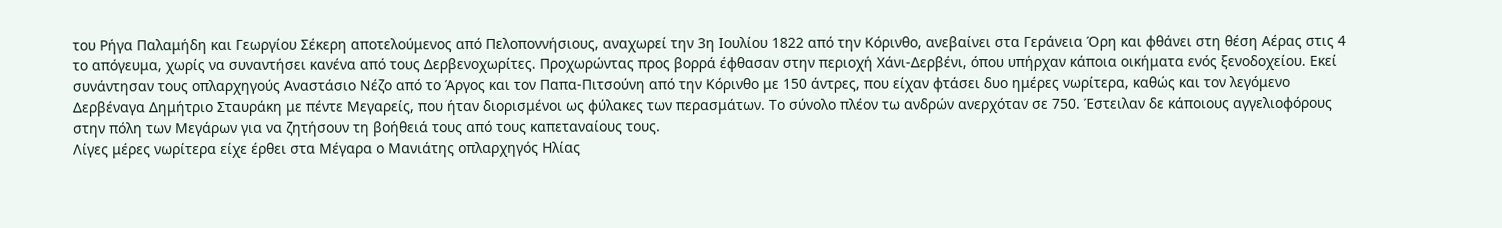του Ρήγα Παλαμήδη και Γεωργίου Σέκερη αποτελούμενος από Πελοποννήσιους, αναχωρεί την 3η Ιουλίου 1822 από την Κόρινθο, ανεβαίνει στα Γεράνεια Όρη και φθάνει στη θέση Αέρας στις 4 το απόγευμα, χωρίς να συναντήσει κανένα από τους Δερβενοχωρίτες. Προχωρώντας προς βορρά έφθασαν στην περιοχή Χάνι-Δερβένι, όπου υπήρχαν κάποια οικήματα ενός ξενοδοχείου. Εκεί συνάντησαν τους οπλαρχηγούς Αναστάσιο Νέζο από το Άργος και τον Παπα-Πιτσούνη από την Κόρινθο με 150 άντρες, που είχαν φτάσει δυο ημέρες νωρίτερα, καθώς και τον λεγόμενο Δερβέναγα Δημήτριο Σταυράκη με πέντε Μεγαρείς, που ήταν διορισμένοι ως φύλακες των περασμάτων. Το σύνολο πλέον τω ανδρών ανερχόταν σε 750. Έστειλαν δε κάποιους αγγελιοφόρους στην πόλη των Μεγάρων για να ζητήσουν τη βοήθειά τους από τους καπεταναίους τους.
Λίγες μέρες νωρίτερα είχε έρθει στα Μέγαρα ο Μανιάτης οπλαρχηγός Ηλίας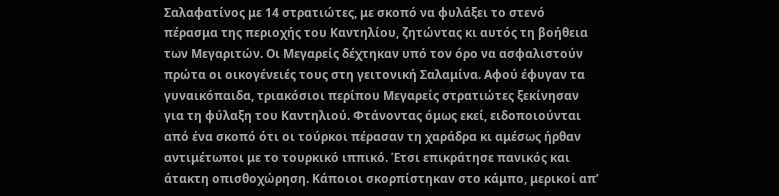Σαλαφατίνος με 14 στρατιώτες, με σκοπό να φυλάξει το στενό πέρασμα της περιοχής του Καντηλίου, ζητώντας κι αυτός τη βοήθεια των Μεγαριτών. Οι Μεγαρείς δέχτηκαν υπό τον όρο να ασφαλιστούν πρώτα οι οικογένειές τους στη γειτονική Σαλαμίνα. Αφού έφυγαν τα γυναικόπαιδα, τριακόσιοι περίπου Μεγαρείς στρατιώτες ξεκίνησαν για τη φύλαξη του Καντηλιού. Φτάνοντας όμως εκεί, ειδοποιούνται από ένα σκοπό ότι οι τούρκοι πέρασαν τη χαράδρα κι αμέσως ήρθαν αντιμέτωποι με το τουρκικό ιππικό. Έτσι επικράτησε πανικός και άτακτη οπισθοχώρηση. Κάποιοι σκορπίστηκαν στο κάμπο, μερικοί απ’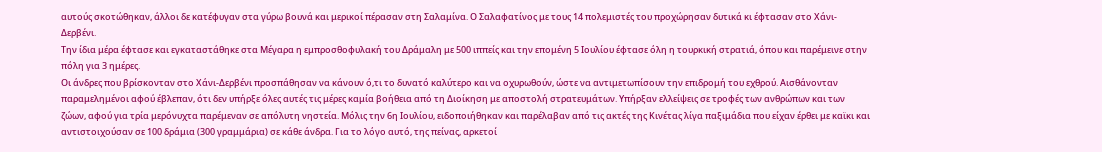αυτούς σκοτώθηκαν, άλλοι δε κατέφυγαν στα γύρω βουνά και μερικοί πέρασαν στη Σαλαμίνα. Ο Σαλαφατίνος με τους 14 πολεμιστές του προχώρησαν δυτικά κι έφτασαν στο Χάνι-Δερβένι.
Την ίδια μέρα έφτασε και εγκαταστάθηκε στα Μέγαρα η εμπροσθοφυλακή του Δράμαλη με 500 ιππείς και την επομένη 5 Ιουλίου έφτασε όλη η τουρκική στρατιά, όπου και παρέμεινε στην πόλη για 3 ημέρες.
Οι άνδρες που βρίσκονταν στο Χάνι-Δερβένι προσπάθησαν να κάνουν ό,τι το δυνατό καλύτερο και να οχυρωθούν, ώστε να αντιμετωπίσουν την επιδρομή του εχθρού. Αισθάνονταν παραμελημένοι αφού έβλεπαν, ότι δεν υπήρξε όλες αυτές τις μέρες καμία βοήθεια από τη Διοίκηση με αποστολή στρατευμάτων. Υπήρξαν ελλείψεις σε τροφές των ανθρώπων και των ζώων, αφού για τρία μερόνυχτα παρέμεναν σε απόλυτη νηστεία. Μόλις την 6η Ιουλίου, ειδοποιήθηκαν και παρέλαβαν από τις ακτές της Κινέτας λίγα παξιμάδια που είχαν έρθει με καϊκι και αντιστοιχούσαν σε 100 δράμια (300 γραμμάρια) σε κάθε άνδρα. Για το λόγο αυτό, της πείνας, αρκετοί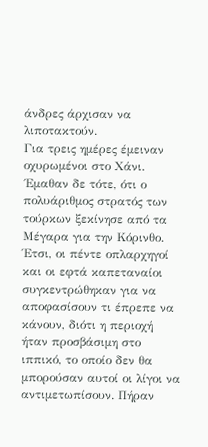άνδρες άρχισαν να λιποτακτούν.
Για τρεις ημέρες έμειναν οχυρωμένοι στο Χάνι. ΄Εμαθαν δε τότε, ότι ο πολυάριθμος στρατός των τούρκων ξεκίνησε από τα Μέγαρα για την Κόρινθο. Έτσι, οι πέντε οπλαρχηγοί και οι εφτά καπεταναίοι συγκεντρώθηκαν για να αποφασίσουν τι έπρεπε να κάνουν, διότι η περιοχή ήταν προσβάσιμη στο ιππικό, το οποίο δεν θα μπορούσαν αυτοί οι λίγοι να αντιμετωπίσουν. Πήραν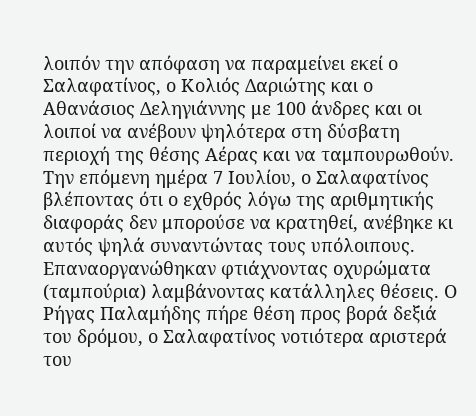λοιπόν την απόφαση να παραμείνει εκεί ο Σαλαφατίνος, ο Κολιός Δαριώτης και ο Αθανάσιος Δεληγιάννης με 100 άνδρες και οι λοιποί να ανέβουν ψηλότερα στη δύσβατη περιοχή της θέσης Αέρας και να ταμπουρωθούν.
Την επόμενη ημέρα 7 Ιουλίου, ο Σαλαφατίνος βλέποντας ότι ο εχθρός λόγω της αριθμητικής διαφοράς δεν μπορούσε να κρατηθεί, ανέβηκε κι αυτός ψηλά συναντώντας τους υπόλοιπους. Επαναοργανώθηκαν φτιάχνοντας οχυρώματα (ταμπούρια) λαμβάνοντας κατάλληλες θέσεις. Ο Ρήγας Παλαμήδης πήρε θέση προς βορά δεξιά του δρόμου, ο Σαλαφατίνος νοτιότερα αριστερά του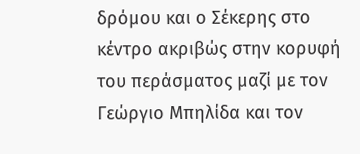δρόμου και ο Σέκερης στο κέντρο ακριβώς στην κορυφή του περάσματος μαζί με τον Γεώργιο Μπηλίδα και τον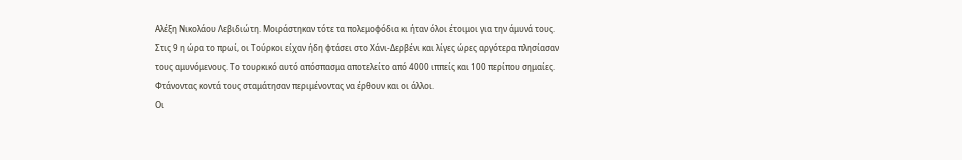Αλέξη Νικολάου Λεβιδιώτη. Μοιράστηκαν τότε τα πολεμοφόδια κι ήταν όλοι έτοιμοι για την άμυνά τους.
Στις 9 η ώρα το πρωί, οι Τούρκοι είχαν ήδη φτάσει στο Χάνι-Δερβένι και λίγες ώρες αργότερα πλησίασαν τους αμυνόμενους. Το τουρκικό αυτό απόσπασμα αποτελείτο από 4000 ιππείς και 100 περίπου σημαίες. Φτάνοντας κοντά τους σταμάτησαν περιμένοντας να έρθουν και οι άλλοι.
Οι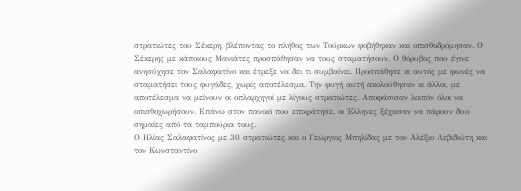στρατιώτες του Σέκερη, βλέποντας το πλήθος των Τούρκων φοβήθηκαν και οπισθοδρόμησαν. Ο Σέκερης με κάποιους Μανιάτες προσπάθησαν να τους σταματήσουν. Ο θόρυβος που έγινε ανησύχησε τον Σαλαφατίνο και έτρεξε να δει τι συμβαίνει. Προσπάθησε κι αυτός με φωνές να σταματήσει τους φυγάδες, χωρίς αποτέλεσμα. Την φυγή αυτή ακολούθησαν κι άλλοι, με αποτέλεσμα να μείνουν οι οπλαρχηγοί με λίγους στρατιώτες. Αποφάσισαν λοιπόν όλοι να οπισθοχωρήσουν. Επάνω στον πανικό που επικράτησε, οι Έλληνες ξέχασαν να πάρουν δυο σημαίες από τα ταμπούρια τους.
Ο Ηλίας Σαλαφατίνος με 30 στρατιώτες και ο Γεώργιος Μπηλίδας με τον Αλέξιο Λεβιδιώτη και τον Κωνσταντίνο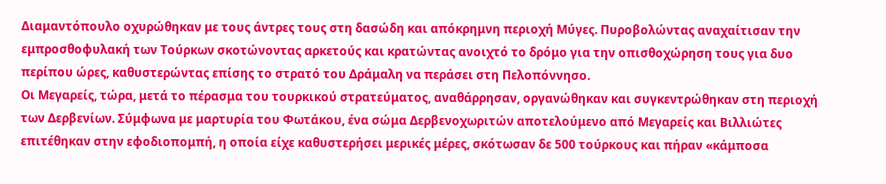Διαμαντόπουλο οχυρώθηκαν με τους άντρες τους στη δασώδη και απόκρημνη περιοχή Μύγες. Πυροβολώντας αναχαίτισαν την εμπροσθοφυλακή των Τούρκων σκοτώνοντας αρκετούς και κρατώντας ανοιχτό το δρόμο για την οπισθοχώρηση τους για δυο περίπου ώρες, καθυστερώντας επίσης το στρατό του Δράμαλη να περάσει στη Πελοπόννησο.
Οι Μεγαρείς, τώρα, μετά το πέρασμα του τουρκικού στρατεύματος, αναθάρρησαν, οργανώθηκαν και συγκεντρώθηκαν στη περιοχή των Δερβενίων. Σύμφωνα με μαρτυρία του Φωτάκου, ένα σώμα Δερβενοχωριτών αποτελούμενο από Μεγαρείς και Βιλλιώτες επιτέθηκαν στην εφοδιοπομπή, η οποία είχε καθυστερήσει μερικές μέρες, σκότωσαν δε 500 τούρκους και πήραν «κάμποσα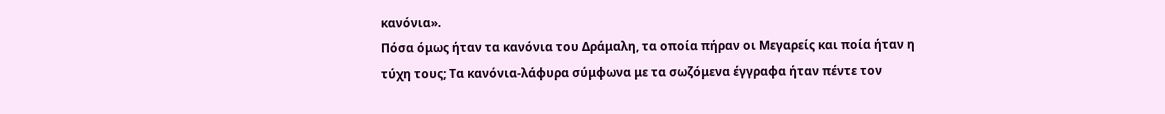κανόνια».
Πόσα όμως ήταν τα κανόνια του Δράμαλη, τα οποία πήραν οι Μεγαρείς και ποία ήταν η τύχη τους; Τα κανόνια-λάφυρα σύμφωνα με τα σωζόμενα έγγραφα ήταν πέντε τον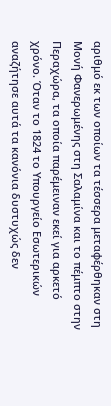αριθμό εκ των οποίων τα τέσσερα μεταφέρθηκαν στη Μονή Φανερωμένης στη Σαλαμίνα και το πέμπτο στην Περαχώρα, τα οποία παρέμειναν εκεί για αρκετό χρόνο. Όταν το 1824 το Υπουργείο Εσωτερικών αναζήτησε αυτά τα κανόνια δυστυχώς δεν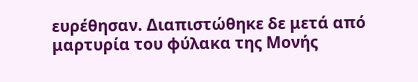ευρέθησαν. Διαπιστώθηκε δε μετά από μαρτυρία του φύλακα της Μονής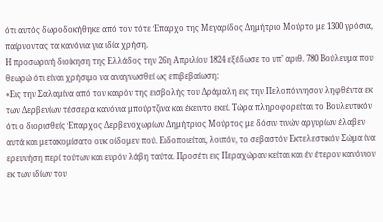ότι αυτός δωροδοκήθηκε από τον τότε Έπαρχο της Μεγαρίδος Δημήτριο Μούρτο με 1300 γρόσια, παίρνοντας τα κανόνια για ιδία χρήση.
Η προσωρινή διοίκηση της Ελλάδος την 26η Απριλίου 1824 εξέδωσε το υπ’ αριθ. 780 Βούλευμα που θεωρώ ότι είναι χρήσιμο να αναγνωσθεί ως επιβεβαίωση:
«Εις την Σαλαμίνα από τον καιρόν της εισβολής του Δράμαλη εις την Πελοπόννησον ληφθέντα εκ των Δερβενίων τέσσερα κανόνια μπούρτζινα και έκειντο εκεί. Τώρα πληροφορείται το Βουλευτικόν ότι ο διορισθείς Έπαρχος Δερβενοχωρίων Δημήτριος Μούρτος με δόσιν τινών αργυρίων έλαβεν αυτά και μετακομίσατο ουκ οίδομεν πού. Ειδοποιείται, λοιπόν, το σεβαστόν Εκτελεστικόν Σώμα ίνα ερευνήση περί τούτων και ευρόν λάβη ταύτα. Προσέτι εις Περαχώραν κείται και έν έτερον κανόνιον εκ των ιδίων του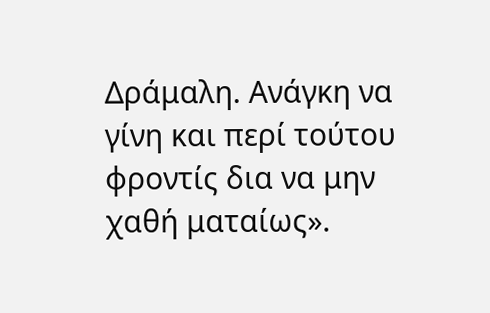Δράμαλη. Ανάγκη να γίνη και περί τούτου φροντίς δια να μην χαθή ματαίως».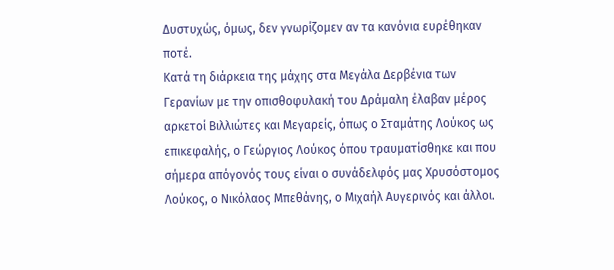Δυστυχώς, όμως, δεν γνωρίζομεν αν τα κανόνια ευρέθηκαν ποτέ.
Κατά τη διάρκεια της μάχης στα Μεγάλα Δερβένια των Γερανίων με την οπισθοφυλακή του Δράμαλη έλαβαν μέρος αρκετοί Βιλλιώτες και Μεγαρείς, όπως ο Σταμάτης Λούκος ως επικεφαλής, ο Γεώργιος Λούκος όπου τραυματίσθηκε και που σήμερα απόγονός τους είναι ο συνάδελφός μας Χρυσόστομος Λούκος, ο Νικόλαος Μπεθάνης, ο Μιχαήλ Αυγερινός και άλλοι.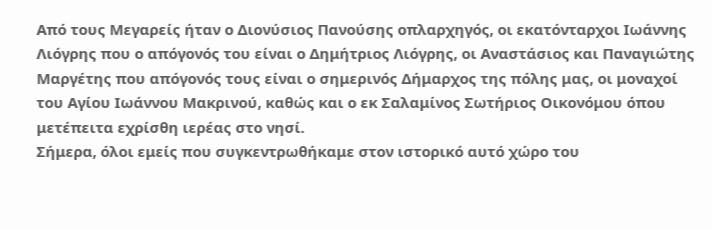Από τους Μεγαρείς ήταν ο Διονύσιος Πανούσης οπλαρχηγός, οι εκατόνταρχοι Ιωάννης Λιόγρης που ο απόγονός του είναι ο Δημήτριος Λιόγρης, οι Αναστάσιος και Παναγιώτης Μαργέτης που απόγονός τους είναι ο σημερινός Δήμαρχος της πόλης μας, οι μοναχοί του Αγίου Ιωάννου Μακρινού, καθώς και ο εκ Σαλαμίνος Σωτήριος Οικονόμου όπου μετέπειτα εχρίσθη ιερέας στο νησί.
Σήμερα, όλοι εμείς που συγκεντρωθήκαμε στον ιστορικό αυτό χώρο του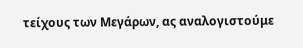τείχους των Μεγάρων, ας αναλογιστούμε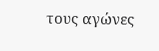τους αγώνες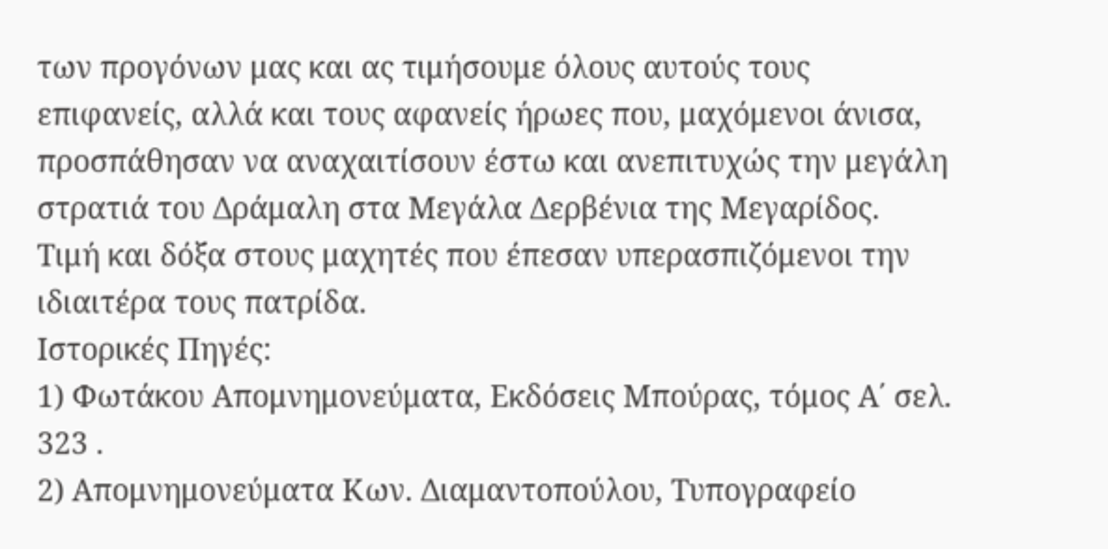των προγόνων μας και ας τιμήσουμε όλους αυτούς τους επιφανείς, αλλά και τους αφανείς ήρωες που, μαχόμενοι άνισα, προσπάθησαν να αναχαιτίσουν έστω και ανεπιτυχώς την μεγάλη στρατιά του Δράμαλη στα Μεγάλα Δερβένια της Μεγαρίδος.
Τιμή και δόξα στους μαχητές που έπεσαν υπερασπιζόμενοι την ιδιαιτέρα τους πατρίδα.
Ιστορικές Πηγές:
1) Φωτάκου Απομνημονεύματα, Εκδόσεις Μπούρας, τόμος Α΄ σελ. 323 .
2) Απομνημονεύματα Κων. Διαμαντοπούλου, Τυπογραφείο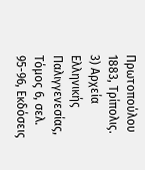Πρωτοπούλου 1883, Τρίπολις.
3) Αρχεία Ελληνικής Παλιγγενεσίας, Τόμος 6, σελ. 95-96, Εκδόσεις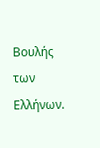Βουλής των Ελλήνων.